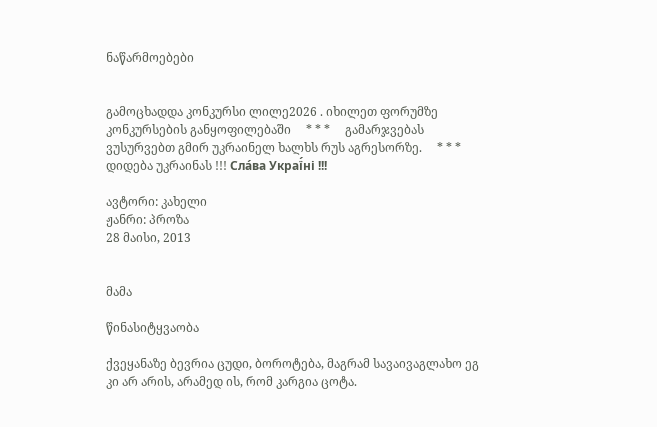ნაწარმოებები


გამოცხადდა კონკურსი ლილე2026 . იხილეთ ფორუმზე კონკურსების განყოფილებაში     * * *     გამარჯვებას ვუსურვებთ გმირ უკრაინელ ხალხს რუს აგრესორზე.     * * *     დიდება უკრაინას !!! Сла́ва Украї́ні !!!

ავტორი: კახელი
ჟანრი: პროზა
28 მაისი, 2013


მამა

წინასიტყვაობა

ქვეყანაზე ბევრია ცუდი, ბოროტება, მაგრამ სავაივაგლახო ეგ კი არ არის, არამედ ის, რომ კარგია ცოტა.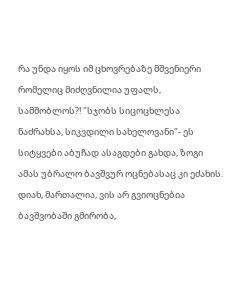რა უნდა იყოს იმ ცხოვრებაზე მშვენიერი რომელიც მიძღვნილია უფალს, სამშობლოს?! "სჯობს სიცოცხლესა ნაძრახსა, სიკვდილი სახელოვანი"- ეს სიტყვები აბუჩად ასაგდები გახდა, ზოგი ამას უბრალო ბავშვურ ოცნებასაც კი ეძახის. დიახ, მართალია, ვის არ გვიოცნებია ბავშვობაში გმირობა,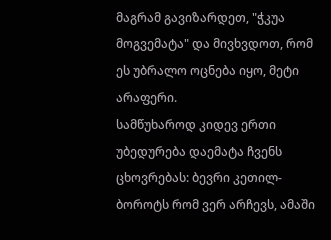მაგრამ გავიზარდეთ, "ჭკუა მოგვემატა" და მივხვდოთ, რომ ეს უბრალო ოცნება იყო, მეტი არაფერი.
სამწუხაროდ კიდევ ერთი უბედურება დაემატა ჩვენს ცხოვრებას: ბევრი კეთილ-ბოროტს რომ ვერ არჩევს, ამაში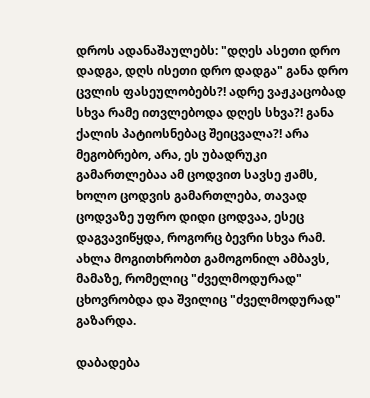დროს ადანაშაულებს: "დღეს ასეთი დრო დადგა, დღს ისეთი დრო დადგა" განა დრო ცვლის ფასეულობებს?! ადრე ვაჟკაცობად სხვა რამე ითვლებოდა დღეს სხვა?! განა ქალის პატიოსნებაც შეიცვალა?! არა მეგობრებო, არა, ეს უბადრუკი გამართლებაა ამ ცოდვით სავსე ჟამს, ხოლო ცოდვის გამართლება, თავად ცოდვაზე უფრო დიდი ცოდვაა, ესეც დაგვავიწყდა, როგორც ბევრი სხვა რამ.
ახლა მოგითხრობთ გამოგონილ ამბავს, მამაზე, რომელიც "ძველმოდურად" ცხოვრობდა და შვილიც "ძველმოდურად" გაზარდა.

დაბადება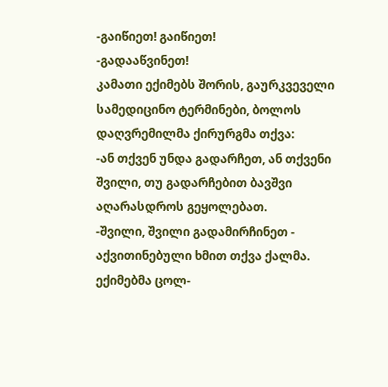-გაიწიეთ! გაიწიეთ!
-გადააწვინეთ!
კამათი ექიმებს შორის, გაურკვეველი სამედიცინო ტერმინები, ბოლოს დაღვრემილმა ქირურგმა თქვა:
-ან თქვენ უნდა გადარჩეთ, ან თქვენი შვილი, თუ გადარჩებით ბავშვი აღარასდროს გეყოლებათ.
-შვილი, შვილი გადამირჩინეთ - აქვითინებული ხმით თქვა ქალმა.
ექიმებმა ცოლ-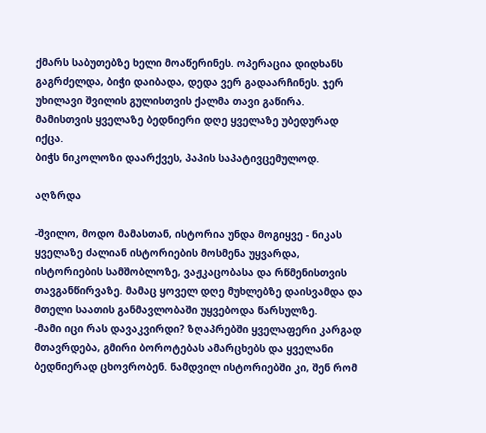ქმარს საბუთებზე ხელი მოაწერინეს. ოპერაცია დიდხანს გაგრძელდა, ბიჭი დაიბადა, დედა ვერ გადაარჩინეს. ჯერ უხილავი შვილის გულისთვის ქალმა თავი გაწირა.
მამისთვის ყველაზე ბედნიერი დღე ყველაზე უბედურად იქცა.
ბიჭს ნიკოლოზი დაარქვეს, პაპის საპატივცემულოდ.

აღზრდა

-შვილო, მოდო მამასთან, ისტორია უნდა მოგიყვე - ნიკას ყველაზე ძალიან ისტორიების მოსმენა უყვარდა, ისტორიების სამშობლოზე, ვაჟკაცობასა და რწმენისთვის თავგანწირვაზე. მამაც ყოველ დღე მუხლებზე დაისვამდა და მთელი საათის განმავლობაში უყვებოდა წარსულზე.
-მამი იცი რას დავაკვირდი? ზღაპრებში ყველაფერი კარგად მთავრდება, გმირი ბოროტებას ამარცხებს და ყველანი ბედნიერად ცხოვრობენ. ნამდვილ ისტორიებში კი, შენ რომ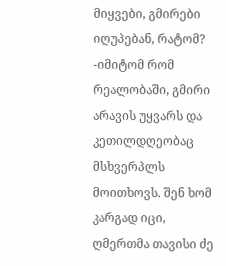მიყვები, გმირები იღუპებან, რატომ?
-იმიტომ რომ რეალობაში, გმირი არავის უყვარს და კეთილდღეობაც მსხვერპლს მოითხოვს. შენ ხომ კარგად იცი, ღმერთმა თავისი ძე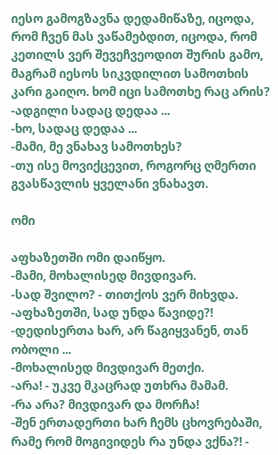იესო გამოგზავნა დედამიწაზე, იცოდა, რომ ჩვენ მას ვაწამებდით, იცოდა, რომ კეთილს ვერ შევეჩვეოდით შურის გამო, მაგრამ იესოს სიკვდილით სამოთხის კარი გაიღო. ხომ იცი სამოთხე რაც არის?
-ადგილი სადაც დედაა ...
-ხო, სადაც დედაა ...
-მამი, მე ვნახავ სამოთხეს?
-თუ ისე მოვიქცევით, როგორც ღმერთი გვასწავლის ყველანი ვნახავთ.

ომი

აფხაზეთში ომი დაიწყო.
-მამი, მოხალისედ მივდივარ.
-სად შვილო? - თითქოს ვერ მიხვდა.
-აფხაზეთში, სად უნდა წავიდე?!
-დედისერთა ხარ, არ წაგიყვანენ, თან ობოლი ...
-მოხალისედ მივდივარ მეთქი.
-არა! - უკვე მკაცრად უთხრა მამამ.
-რა არა? მივდივარ და მორჩა!
-შენ ერთადერთი ხარ ჩემს ცხოვრებაში, რამე რომ მოგივიდეს რა უნდა ვქნა?! -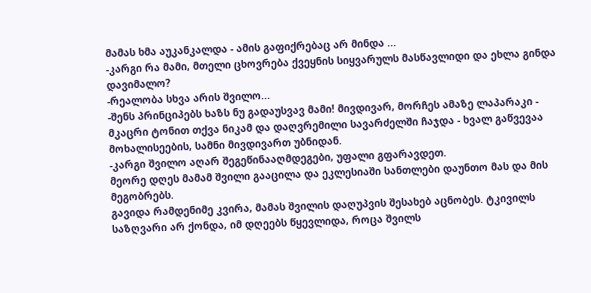მამას ხმა აუკანკალდა - ამის გაფიქრებაც არ მინდა ...
-კარგი რა მამი, მთელი ცხოვრება ქვეყნის სიყვარულს მასწავლიდი და ეხლა გინდა დავიმალო?
-რეალობა სხვა არის შვილო...
-შენს პრინციპებს ხაზს ნუ გადაუსვავ მამი! მივდივარ, მორჩეს ამაზე ლაპარაკი - მკაცრი ტონით თქვა ნიკამ და დაღვრემილი სავარძელში ჩაჯდა - ხვალ გაწვევაა მოხალისეების, სამნი მივდივართ უბნიდან.
-კარგი შვილო აღარ შეგეწინააღმდეგები, უფალი გფარავდეთ.
მეორე დღეს მამამ შვილი გააცილა და ეკლესიაში სანთლები დაუნთო მას და მის მეგობრებს.
გავიდა რამდენიმე კვირა, მამას შვილის დაღუპვის შესახებ აცნობეს. ტკივილს საზღვარი არ ქონდა, იმ დღეებს წყევლიდა, როცა შვილს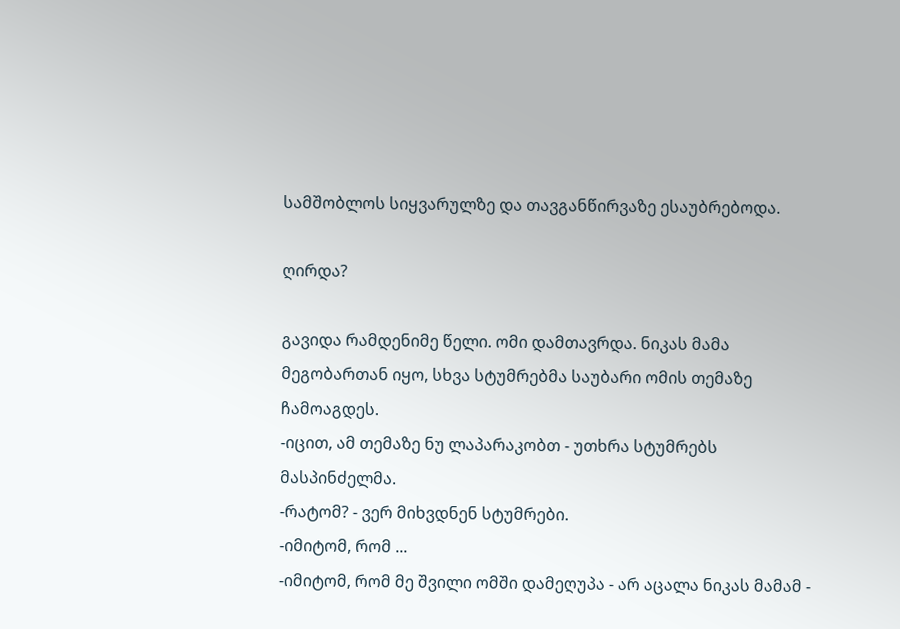სამშობლოს სიყვარულზე და თავგანწირვაზე ესაუბრებოდა.

ღირდა?

გავიდა რამდენიმე წელი. ომი დამთავრდა. ნიკას მამა მეგობართან იყო, სხვა სტუმრებმა საუბარი ომის თემაზე ჩამოაგდეს.
-იცით, ამ თემაზე ნუ ლაპარაკობთ - უთხრა სტუმრებს მასპინძელმა.
-რატომ? - ვერ მიხვდნენ სტუმრები.
-იმიტომ, რომ ...
-იმიტომ, რომ მე შვილი ომში დამეღუპა - არ აცალა ნიკას მამამ -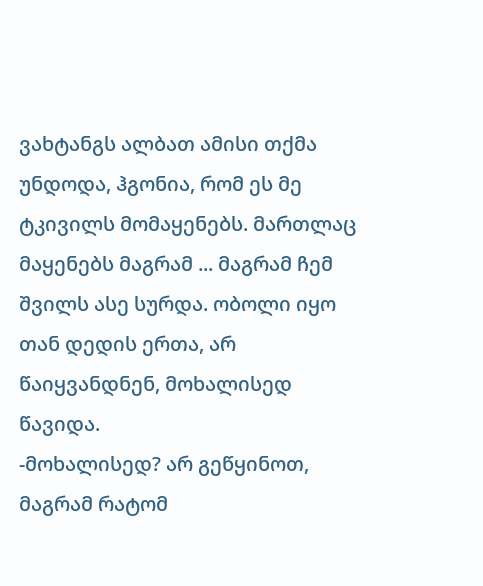ვახტანგს ალბათ ამისი თქმა უნდოდა, ჰგონია, რომ ეს მე ტკივილს მომაყენებს. მართლაც მაყენებს მაგრამ ... მაგრამ ჩემ შვილს ასე სურდა. ობოლი იყო თან დედის ერთა, არ წაიყვანდნენ, მოხალისედ წავიდა.
-მოხალისედ? არ გეწყინოთ, მაგრამ რატომ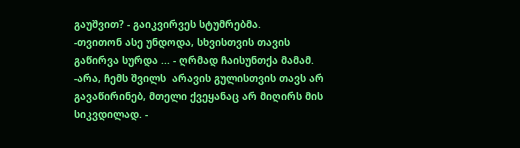გაუშვით? - გაიკვირვეს სტუმრებმა.
-თვითონ ასე უნდოდა, სხვისთვის თავის გაწირვა სურდა ... - ღრმად ჩაისუნთქა მამამ.
-არა, ჩემს შვილს  არავის გულისთვის თავს არ გავაწირინებ, მთელი ქვეყანაც არ მიღირს მის სიკვდილად. -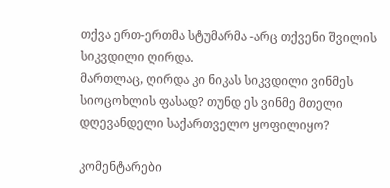თქვა ერთ-ერთმა სტუმარმა -არც თქვენი შვილის სიკვდილი ღირდა.
მართლაც, ღირდა კი ნიკას სიკვდილი ვინმეს სიოცოხლის ფასად? თუნდ ეს ვინმე მთელი დღევანდელი საქართველო ყოფილიყო?

კომენტარები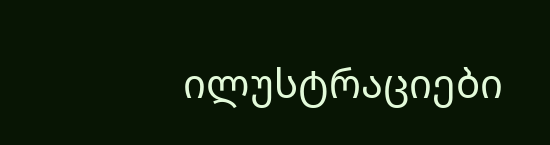ილუსტრაციები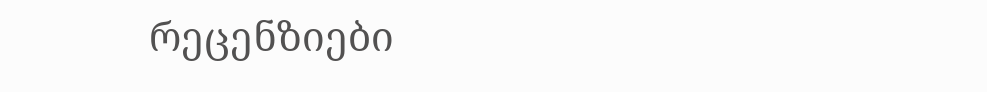რეცენზიები